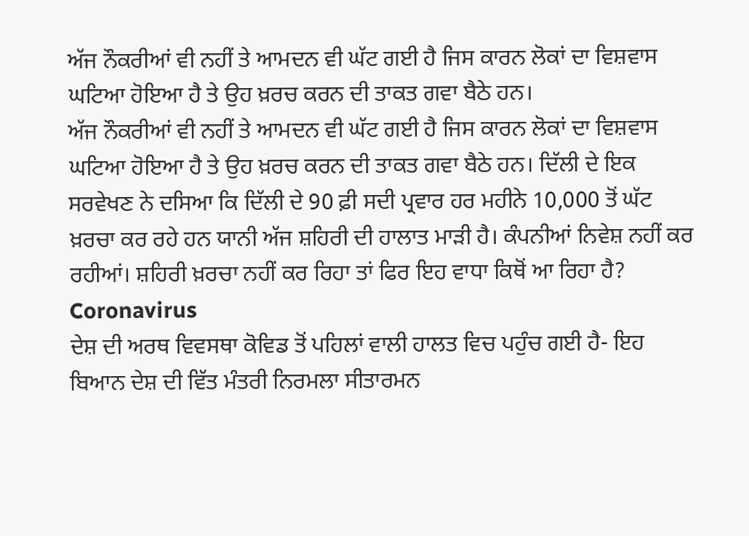ਅੱਜ ਨੌਕਰੀਆਂ ਵੀ ਨਹੀਂ ਤੇ ਆਮਦਨ ਵੀ ਘੱਟ ਗਈ ਹੈ ਜਿਸ ਕਾਰਨ ਲੋਕਾਂ ਦਾ ਵਿਸ਼ਵਾਸ ਘਟਿਆ ਹੋਇਆ ਹੈ ਤੇ ਉਹ ਖ਼ਰਚ ਕਰਨ ਦੀ ਤਾਕਤ ਗਵਾ ਬੈਠੇ ਹਨ।
ਅੱਜ ਨੌਕਰੀਆਂ ਵੀ ਨਹੀਂ ਤੇ ਆਮਦਨ ਵੀ ਘੱਟ ਗਈ ਹੈ ਜਿਸ ਕਾਰਨ ਲੋਕਾਂ ਦਾ ਵਿਸ਼ਵਾਸ ਘਟਿਆ ਹੋਇਆ ਹੈ ਤੇ ਉਹ ਖ਼ਰਚ ਕਰਨ ਦੀ ਤਾਕਤ ਗਵਾ ਬੈਠੇ ਹਨ। ਦਿੱਲੀ ਦੇ ਇਕ ਸਰਵੇਖਣ ਨੇ ਦਸਿਆ ਕਿ ਦਿੱਲੀ ਦੇ 90 ਫ਼ੀ ਸਦੀ ਪ੍ਰਵਾਰ ਹਰ ਮਹੀਨੇ 10,000 ਤੋਂ ਘੱਟ ਖ਼ਰਚਾ ਕਰ ਰਹੇ ਹਨ ਯਾਨੀ ਅੱਜ ਸ਼ਹਿਰੀ ਦੀ ਹਾਲਾਤ ਮਾੜੀ ਹੈ। ਕੰਪਨੀਆਂ ਨਿਵੇਸ਼ ਨਹੀਂ ਕਰ ਰਹੀਆਂ। ਸ਼ਹਿਰੀ ਖ਼ਰਚਾ ਨਹੀਂ ਕਰ ਰਿਹਾ ਤਾਂ ਫਿਰ ਇਹ ਵਾਧਾ ਕਿਥੋਂ ਆ ਰਿਹਾ ਹੈ?
Coronavirus
ਦੇਸ਼ ਦੀ ਅਰਥ ਵਿਵਸਥਾ ਕੋਵਿਡ ਤੋਂ ਪਹਿਲਾਂ ਵਾਲੀ ਹਾਲਤ ਵਿਚ ਪਹੁੰਚ ਗਈ ਹੈ- ਇਹ ਬਿਆਨ ਦੇਸ਼ ਦੀ ਵਿੱਤ ਮੰਤਰੀ ਨਿਰਮਲਾ ਸੀਤਾਰਮਨ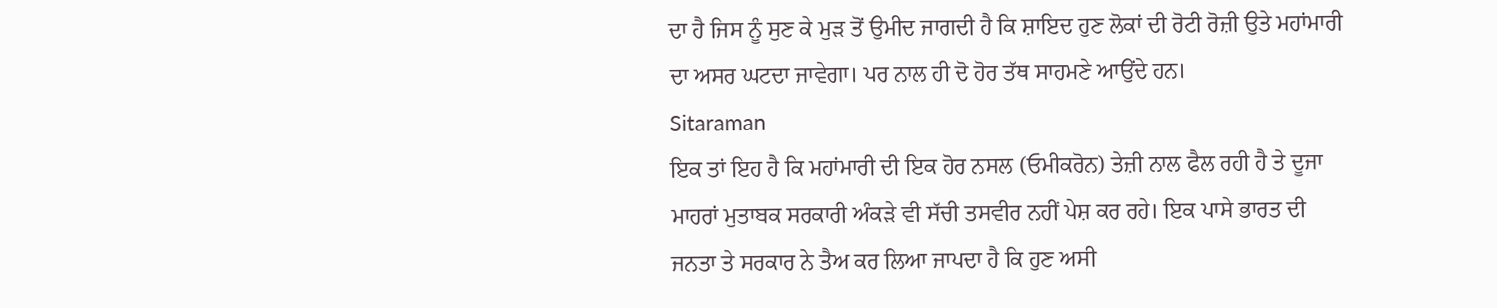ਦਾ ਹੈ ਜਿਸ ਨੂੰ ਸੁਣ ਕੇ ਮੁੜ ਤੋਂ ਉਮੀਦ ਜਾਗਦੀ ਹੈ ਕਿ ਸ਼ਾਇਦ ਹੁਣ ਲੋਕਾਂ ਦੀ ਰੋਟੀ ਰੋਜ਼ੀ ਉਤੇ ਮਹਾਂਮਾਰੀ ਦਾ ਅਸਰ ਘਟਦਾ ਜਾਵੇਗਾ। ਪਰ ਨਾਲ ਹੀ ਦੋ ਹੋਰ ਤੱਥ ਸਾਹਮਣੇ ਆਉਂਦੇ ਹਨ।
Sitaraman
ਇਕ ਤਾਂ ਇਹ ਹੈ ਕਿ ਮਹਾਂਮਾਰੀ ਦੀ ਇਕ ਹੋਰ ਨਸਲ (ਓਮੀਕਰੋਨ) ਤੇਜ਼ੀ ਨਾਲ ਫੈਲ ਰਹੀ ਹੈ ਤੇ ਦੂਜਾ ਮਾਹਰਾਂ ਮੁਤਾਬਕ ਸਰਕਾਰੀ ਅੰਕੜੇ ਵੀ ਸੱਚੀ ਤਸਵੀਰ ਨਹੀਂ ਪੇਸ਼ ਕਰ ਰਹੇ। ਇਕ ਪਾਸੇ ਭਾਰਤ ਦੀ ਜਨਤਾ ਤੇ ਸਰਕਾਰ ਨੇ ਤੈਅ ਕਰ ਲਿਆ ਜਾਪਦਾ ਹੈ ਕਿ ਹੁਣ ਅਸੀ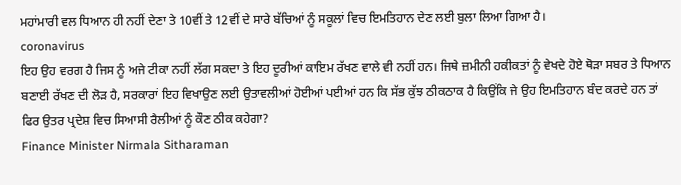ਮਹਾਂਮਾਰੀ ਵਲ ਧਿਆਨ ਹੀ ਨਹੀਂ ਦੇਣਾ ਤੇ 10ਵੀਂ ਤੇ 12ਵੀਂ ਦੇ ਸਾਰੇ ਬੱਚਿਆਂ ਨੂੰ ਸਕੂਲਾਂ ਵਿਚ ਇਮਤਿਹਾਨ ਦੇਣ ਲਈ ਬੁਲਾ ਲਿਆ ਗਿਆ ਹੈ।
coronavirus
ਇਹ ਉਹ ਵਰਗ ਹੈ ਜਿਸ ਨੂੰ ਅਜੇ ਟੀਕਾ ਨਹੀਂ ਲੱਗ ਸਕਦਾ ਤੇ ਇਹ ਦੂਰੀਆਂ ਕਾਇਮ ਰੱਖਣ ਵਾਲੇ ਵੀ ਨਹੀਂ ਹਨ। ਜਿਥੇ ਜ਼ਮੀਨੀ ਹਕੀਕਤਾਂ ਨੂੰ ਵੇਖਦੇ ਹੋਏ ਥੋੜਾ ਸਬਰ ਤੇ ਧਿਆਨ ਬਣਾਈ ਰੱਖਣ ਦੀ ਲੋੜ ਹੈ, ਸਰਕਾਰਾਂ ਇਹ ਵਿਖਾਉਣ ਲਈ ਉਤਾਵਲੀਆਂ ਹੋਈਆਂ ਪਈਆਂ ਹਨ ਕਿ ਸੱਭ ਕੁੱਝ ਠੀਕਠਾਕ ਹੈ ਕਿਉਂਕਿ ਜੇ ਉਹ ਇਮਤਿਹਾਨ ਬੰਦ ਕਰਦੇ ਹਨ ਤਾਂ ਫਿਰ ਉਤਰ ਪ੍ਰਦੇਸ਼ ਵਿਚ ਸਿਆਸੀ ਰੈਲੀਆਂ ਨੂੰ ਕੌਣ ਠੀਕ ਕਹੇਗਾ?
Finance Minister Nirmala Sitharaman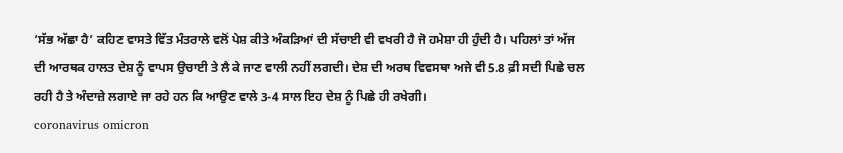‘ਸੱਭ ਅੱਛਾ ਹੈ’ ਕਹਿਣ ਵਾਸਤੇ ਵਿੱਤ ਮੰਤਰਾਲੇ ਵਲੋਂ ਪੇਸ਼ ਕੀਤੇ ਅੰਕੜਿਆਂ ਦੀ ਸੱਚਾਈ ਵੀ ਵਖਰੀ ਹੈ ਜੋ ਹਮੇਸ਼ਾ ਹੀ ਹੁੰਦੀ ਹੈ। ਪਹਿਲਾਂ ਤਾਂ ਅੱਜ ਦੀ ਆਰਥਕ ਹਾਲਤ ਦੇਸ਼ ਨੂੰ ਵਾਪਸ ਉਚਾਈ ਤੇ ਲੈ ਕੇ ਜਾਣ ਵਾਲੀ ਨਹੀਂ ਲਗਦੀ। ਦੇਸ਼ ਦੀ ਅਰਥ ਵਿਵਸਥਾ ਅਜੇ ਵੀ 5.8 ਫ਼ੀ ਸਦੀ ਪਿਛੇ ਚਲ ਰਹੀ ਹੈ ਤੇ ਅੰਦਾਜ਼ੇ ਲਗਾਏ ਜਾ ਰਹੇ ਹਨ ਕਿ ਆਉਣ ਵਾਲੇ 3-4 ਸਾਲ ਇਹ ਦੇਸ਼ ਨੂੰ ਪਿਛੇ ਹੀ ਰਖੇਗੀ।
coronavirus omicron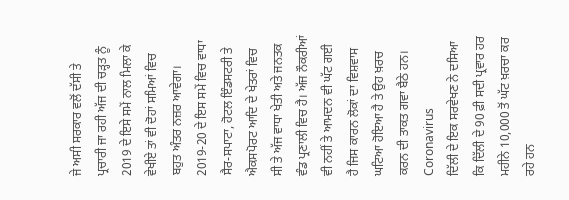ਜੇ ਅਸੀ ਸਰਕਾਰ ਵਲੋਂ ਦੱਸੀ ਤੇ ਪ੍ਰਚਾਰੀ ਜਾ ਰਹੀ ਅੱਜ ਦੀ ਚੜ੍ਹਤ ਨੂੰ 2019 ਦੇ ਇਸੇ ਸਮੇਂ ਨਾਲ ਮਿਲਾ ਕੇ ਵੇਖੀਏ ਤਾਂ ਵੀ ਦੋਹਾਂ ਸਮਿਆਂ ਵਿਚ ਬਹੁਤ ਅੰਤਰ ਨਜ਼ਰ ਆਵੇਗਾ। 2019-20 ਦੇ ਇਸ ਸਮੇਂ ਵਿਚ ਵਾਧਾ ਸੈਰ-ਸਪਾਟਾ, ਹੋਟਲ ਇੰਡਸਟਰੀ ਤੇ ਐਕਸਪੋਰਟ ਆਦਿ ਦੇ ਖੇਤਰਾਂ ਵਿਚ ਸੀ ਤੇ ਅੱਜ ਵਾਧਾ ਖੇਤੀ ਅਤੇ ਜਨਤਕ ਵੰਡ ਪ੍ਰਣਾਲੀ ਵਿਚ ਹੈ। ਅੱਜ ਨੌਕਰੀਆਂ ਵੀ ਨਹੀਂ ਤੇ ਆਮਦਨ ਵੀ ਘੱਟ ਗਈ ਹੈ ਜਿਸ ਕਾਰਨ ਲੋਕਾਂ ਦਾ ਵਿਸ਼ਵਾਸ ਘਟਿਆ ਹੋਇਆ ਹੈ ਤੇ ਉਹ ਖ਼ਰਚ ਕਰਨ ਦੀ ਤਾਕਤ ਗਵਾ ਬੈਠੇ ਹਨ।
Coronavirus
ਦਿੱਲੀ ਦੇ ਇਕ ਸਰਵੇਖਣ ਨੇ ਦਸਿਆ ਕਿ ਦਿੱਲੀ ਦੇ 90 ਫ਼ੀ ਸਦੀ ਪ੍ਰਵਾਰ ਹਰ ਮਹੀਨੇ 10,000 ਤੋਂ ਘੱਟ ਖ਼ਰਚਾ ਕਰ ਰਹੇ ਹਨ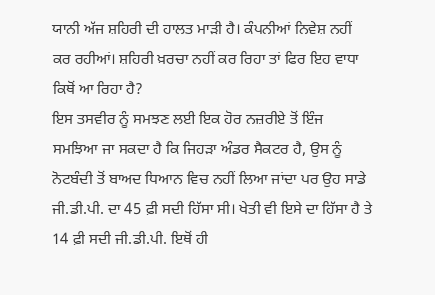ਯਾਨੀ ਅੱਜ ਸ਼ਹਿਰੀ ਦੀ ਹਾਲਤ ਮਾੜੀ ਹੈ। ਕੰਪਨੀਆਂ ਨਿਵੇਸ਼ ਨਹੀਂ ਕਰ ਰਹੀਆਂ। ਸ਼ਹਿਰੀ ਖ਼ਰਚਾ ਨਹੀਂ ਕਰ ਰਿਹਾ ਤਾਂ ਫਿਰ ਇਹ ਵਾਧਾ ਕਿਥੋਂ ਆ ਰਿਹਾ ਹੈ?
ਇਸ ਤਸਵੀਰ ਨੂੰ ਸਮਝਣ ਲਈ ਇਕ ਹੋਰ ਨਜ਼ਰੀਏ ਤੋਂ ਇੰਜ ਸਮਝਿਆ ਜਾ ਸਕਦਾ ਹੈ ਕਿ ਜਿਹੜਾ ਅੰਡਰ ਸੈਕਟਰ ਹੈ, ਉਸ ਨੂੰ ਨੋਟਬੰਦੀ ਤੋਂ ਬਾਅਦ ਧਿਆਨ ਵਿਚ ਨਹੀਂ ਲਿਆ ਜਾਂਦਾ ਪਰ ਉਹ ਸਾਡੇ ਜੀ.ਡੀ.ਪੀ. ਦਾ 45 ਫ਼ੀ ਸਦੀ ਹਿੱਸਾ ਸੀ। ਖੇਤੀ ਵੀ ਇਸੇ ਦਾ ਹਿੱਸਾ ਹੈ ਤੇ 14 ਫ਼ੀ ਸਦੀ ਜੀ.ਡੀ.ਪੀ. ਇਥੋਂ ਹੀ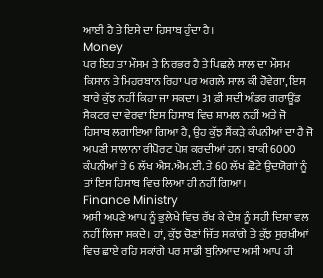ਆਈ ਹੈ ਤੇ ਇਸੇ ਦਾ ਹਿਸਾਬ ਹੁੰਦਾ ਹੈ।
Money
ਪਰ ਇਹ ਤਾ ਮੌਸਮ ਤੇ ਨਿਰਭਰ ਹੈ ਤੇ ਪਿਛਲੇ ਸਾਲ ਦਾ ਮੌਸਮ ਕਿਸਾਨ ਤੇ ਮਿਹਰਬਾਨ ਰਿਹਾ ਪਰ ਅਗਲੇ ਸਾਲ ਕੀ ਹੋਵੇਗਾ, ਇਸ ਬਾਰੇ ਕੁੱਝ ਨਹੀਂ ਕਿਹਾ ਜਾ ਸਕਦਾ। 31 ਫ਼ੀ ਸਦੀ ਅੰਡਰ ਗਰਾਊਂਡ ਸੈਕਟਰ ਦਾ ਵੇਰਵਾ ਇਸ ਹਿਸਾਬ ਵਿਚ ਸ਼ਾਮਲ ਨਹੀਂ ਅਤੇ ਜੋ ਹਿਸਾਬ ਲਗਾਇਆ ਗਿਆ ਹੈ, ਉਹ ਕੁੱਝ ਸੈਂਕੜੇ ਕੰਪਨੀਆਂ ਦਾ ਹੈ ਜੋ ਅਪਣੀ ਸਾਲਾਨਾ ਰੀਪੋਰਟ ਪੇਸ਼ ਕਰਦੀਆਂ ਹਨ। ਬਾਕੀ 6000 ਕੰਪਨੀਆਂ ਤੇ 6 ਲੱਖ ਐਸ.ਐਮ.ਈ. ਤੇ 60 ਲੱਖ ਛੋਟੇ ਉਦਯੋਗਾਂ ਨੂੰ ਤਾਂ ਇਸ ਹਿਸਾਬ ਵਿਚ ਲਿਆ ਹੀ ਨਹੀਂ ਗਿਆ।
Finance Ministry
ਅਸੀ ਅਪਣੇ ਆਪ ਨੂੰ ਭੁਲੇਖੇ ਵਿਚ ਰੱਖ ਕੇ ਦੇਸ਼ ਨੂੰ ਸਹੀ ਦਿਸ਼ਾ ਵਲ ਨਹੀਂ ਲਿਜਾ ਸਕਦੇ। ਹਾਂ, ਕੁੱਝ ਚੋਣਾਂ ਜਿੱਤ ਸਕਾਂਗੇ ਤੇ ਕੁੱਝ ਸੁਰਖ਼ੀਆਂ ਵਿਚ ਛਾਏ ਰਹਿ ਸਕਾਂਗੇ ਪਰ ਸਾਡੀ ਬੁਨਿਆਦ ਅਸੀ ਆਪ ਹੀ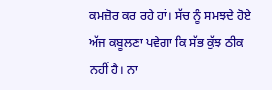ਕਮਜ਼ੋਰ ਕਰ ਰਹੇ ਹਾਂ। ਸੱਚ ਨੂੰ ਸਮਝਦੇ ਹੋਏ ਅੱਜ ਕਬੂਲਣਾ ਪਵੇਗਾ ਕਿ ਸੱਭ ਕੁੱਝ ਠੀਕ ਨਹੀਂ ਹੈ। ਨਾ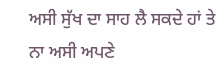ਅਸੀ ਸੁੱਖ ਦਾ ਸਾਹ ਲੈ ਸਕਦੇ ਹਾਂ ਤੇ ਨਾ ਅਸੀ ਅਪਣੇ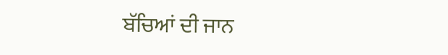ਬੱਚਿਆਂ ਦੀ ਜਾਨ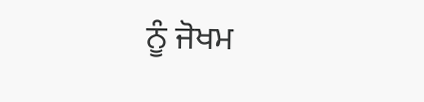ਨੂੰ ਜੋਖਮ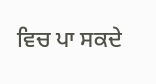ਵਿਚ ਪਾ ਸਕਦੇ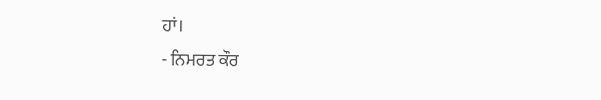ਹਾਂ।
- ਨਿਮਰਤ ਕੌਰ